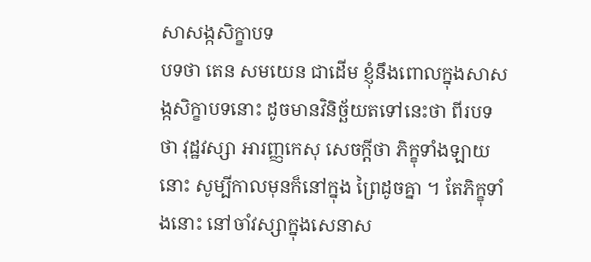សាសង្កសិក្ខាបទ
បទថា តេន សមយេន ជាដើម ខ្ញុំនឹងពោលក្នុងសាសង្កសិក្ខាបទនោះ ដូចមានវិនិច្ឆ័យតទៅនេះថា ពីរបទថា វុដ្ឋវស្សា អារញ្ញកេសុ សេចក្តីថា ភិក្ខុទាំងឡាយនោះ សូម្បីកាលមុនក៏នៅក្នុង ព្រៃដូចគ្នា ។ តែភិក្ខុទាំងនោះ នៅចាំវស្សាក្នុងសេនាស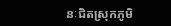នៈជិតស្រុកភូមិ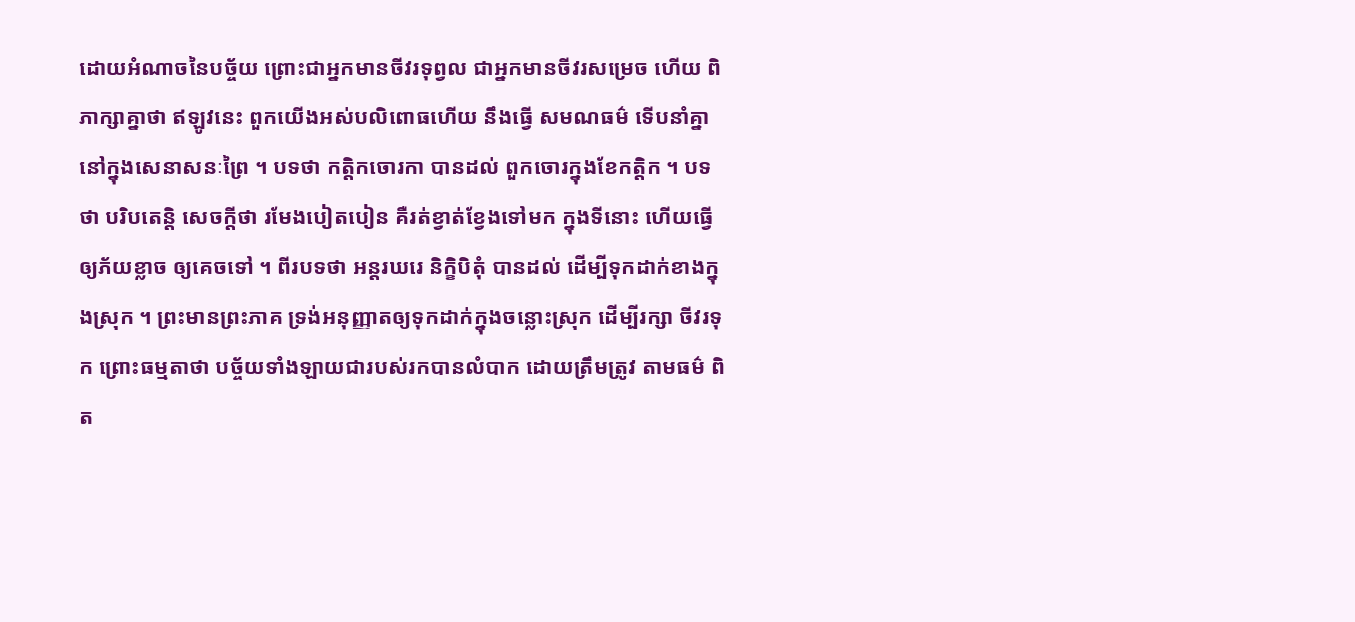ដោយអំណាចនៃបច្ច័យ ព្រោះជាអ្នកមានចីវរទុព្វល ជាអ្នកមានចីវរសម្រេច ហើយ ពិភាក្សាគ្នាថា ឥឡូវនេះ ពួកយើងអស់បលិពោធហើយ នឹងធ្វើ សមណធម៌ ទើបនាំគ្នានៅក្នុងសេនាសនៈព្រៃ ។ បទថា កត្តិកចោរកា បានដល់ ពួកចោរក្នុងខែកត្តិក ។ បទថា បរិបតេន្តិ សេចក្តីថា រមែងបៀតបៀន គឺរត់ខ្វាត់ខ្វែងទៅមក ក្នុងទីនោះ ហើយធ្វើឲ្យភ័យខ្លាច ឲ្យគេចទៅ ។ ពីរបទថា អន្តរឃរេ និក្ខិបិតុំ បានដល់ ដើម្បីទុកដាក់ខាងក្នុងស្រុក ។ ព្រះមានព្រះភាគ ទ្រង់អនុញ្ញាតឲ្យទុកដាក់ក្នុងចន្លោះស្រុក ដើម្បីរក្សា ចីវរទុក ព្រោះធម្មតាថា បច្ច័យទាំងឡាយជារបស់រកបានលំបាក ដោយត្រឹមត្រូវ តាមធម៌ ពិត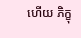ហើយ ភិក្ខុ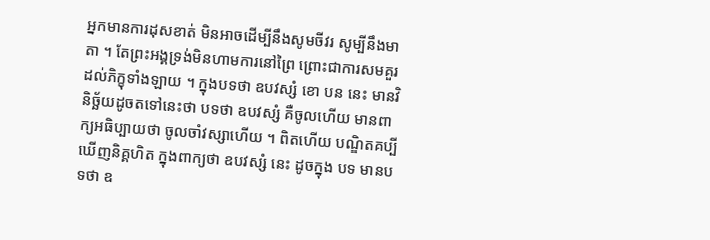អ្នកមានការដុសខាត់ មិនអាចដើម្បីនឹងសូមចីវរ សូម្បីនឹងមាតា ។ តែព្រះអង្គទ្រង់មិនហាមការនៅព្រៃ ព្រោះជាការសមគួរ ដល់ភិក្ខុទាំងឡាយ ។ ក្នុងបទថា ឧបវស្សំ ខោ បន នេះ មានវិនិច្ឆ័យដូចតទៅនេះថា បទថា ឧបវស្សំ គឺចូលហើយ មានពាក្យអធិប្បាយថា ចូលចាំវស្សាហើយ ។ ពិតហើយ បណ្ឌិតគប្បីឃើញនិគ្គហិត ក្នុងពាក្យថា ឧបវស្សំ នេះ ដូចក្នុង បទ មានបទថា ឧ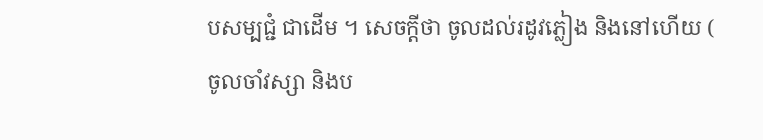បសម្បជ្ជំ ជាដើម ។ សេចក្តីថា ចូលដល់រដូវភ្លៀង និងនៅហើយ ( ចូលចាំវស្សា និងប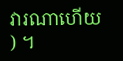វារណាហើយ ) ។